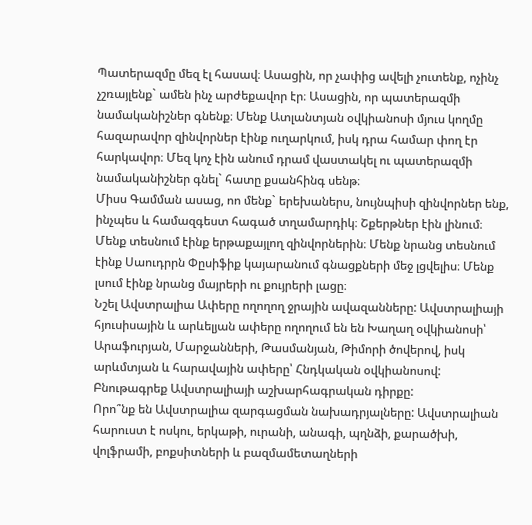Պատերազմը մեզ էլ հասավ։ Ասացին, որ չափից ավելի չուտենք, ոչինչ չշռայլենք` ամեն ինչ արժեքավոր էր։ Ասացին, որ պատերազմի նամականիշներ գնենք։ Մենք Ատլանտյան օվկիանոսի մյուս կողմը հազարավոր զինվորներ էինք ուղարկում, իսկ դրա համար փող էր հարկավոր։ Մեզ կոչ էին անում դրամ վաստակել ու պատերազմի նամականիշներ գնել` հատը քսանհինգ սենթ։
Միսս Գամման ասաց, ոո մենք` երեխաներս, նույնպիսի զինվորներ ենք, ինչպես և համազգեստ հագած տղամարդիկ։ Շքերթներ էին լինում։ Մենք տեսնում էինք երթաքայլող զինվորներին։ Մենք նրանց տեսնում էինք Սաուդրրն Փըսիֆիք կայարանում գնացքների մեջ լցվելիս։ Մենք լսում էինք նրանց մայրերի ու քույրերի լացը։
Նշել Ավստրալիա Ափերը ողողող ջրային ավազանները: Ավստրալիայի հյուսիսային և արևելյան ափերը ողողում են են Խաղաղ օվկիանոսի՝ Արաֆուրյան, Մարջանների, Թասմանյան, Թիմորի ծովերով, իսկ արևմտյան և հարավային ափերը՝ Հնդկական օվկիանոսով:
Բնութագրեք Ավստրալիայի աշխարհագրական դիրքը:
Որո՞նք են Ավստրալիա զարգացման նախադրյալները: Ավստրալիան հարուստ է ոսկու, երկաթի, ուրանի, անագի, պղնձի, քարածխի, վոլֆրամի, բոքսիտների և բազմամետաղների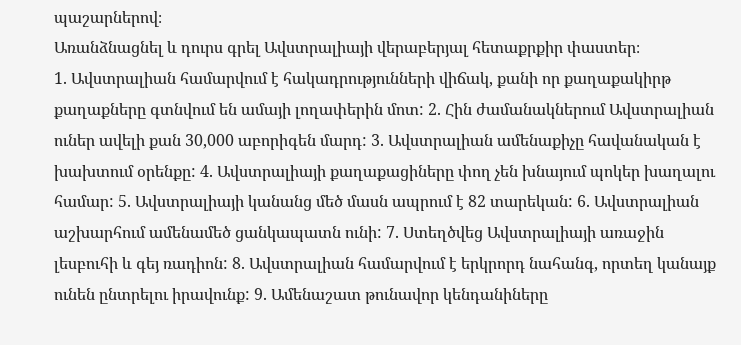պաշարներով։
Առանձնացնել և դուրս գրել Ավստրալիայի վերաբերյալ հետաքրքիր փաստեր։
1. Ավստրալիան համարվում է հակադրությունների վիճակ, քանի որ քաղաքակիրթ քաղաքները գտնվում են ամայի լողափերին մոտ: 2. Հին ժամանակներում Ավստրալիան ուներ ավելի քան 30,000 աբորիգեն մարդ: 3. Ավստրալիան ամենաքիչը հավանական է խախտում օրենքը: 4. Ավստրալիայի քաղաքացիները փող չեն խնայում պոկեր խաղալու համար: 5. Ավստրալիայի կանանց մեծ մասն ապրում է 82 տարեկան: 6. Ավստրալիան աշխարհում ամենամեծ ցանկապատն ունի: 7. Ստեղծվեց Ավստրալիայի առաջին լեսբուհի և գեյ ռադիոն: 8. Ավստրալիան համարվում է երկրորդ նահանգ, որտեղ կանայք ունեն ընտրելու իրավունք: 9. Ամենաշատ թունավոր կենդանիները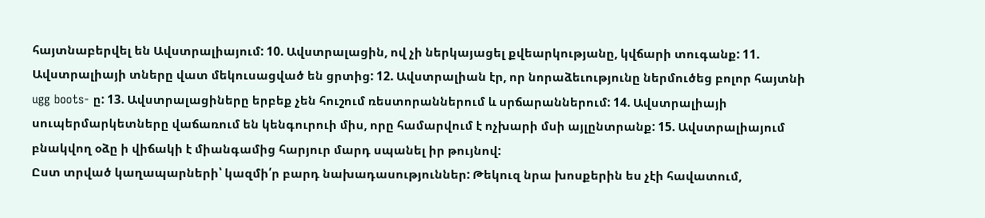հայտնաբերվել են Ավստրալիայում: 10. Ավստրալացին, ով չի ներկայացել քվեարկությանը, կվճարի տուգանք: 11. Ավստրալիայի տները վատ մեկուսացված են ցրտից: 12. Ավստրալիան էր, որ նորաձեւությունը ներմուծեց բոլոր հայտնի ugg boots- ը: 13. Ավստրալացիները երբեք չեն հուշում ռեստորաններում և սրճարաններում: 14. Ավստրալիայի սուպերմարկետները վաճառում են կենգուրուի միս, որը համարվում է ոչխարի մսի այլընտրանք: 15. Ավստրալիայում բնակվող օձը ի վիճակի է միանգամից հարյուր մարդ սպանել իր թույնով:
Ըստ տրված կաղապարների՝ կազմի՛ր բարդ նախադասություններ: Թեկուզ նրա խոսքերին ես չէի հավատում,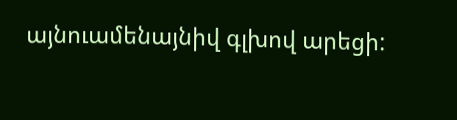այնուամենայնիվ գլխով արեցի: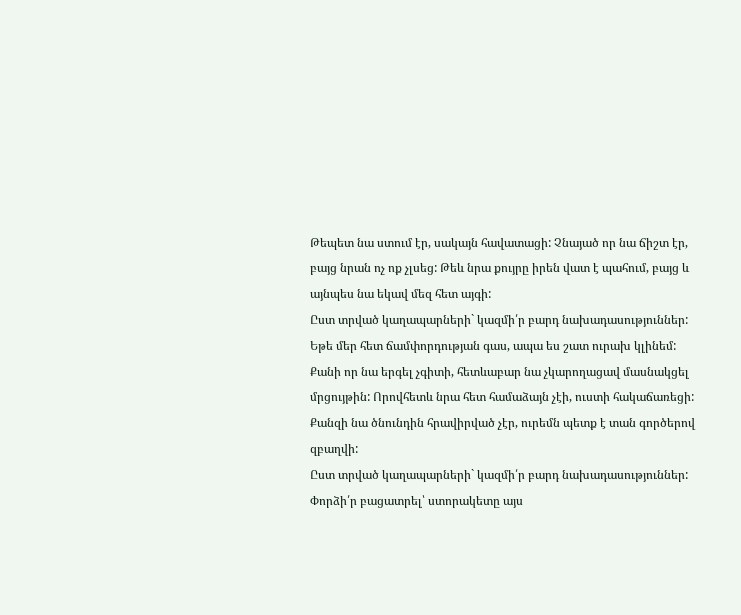Թեպետ նա ստում էր, սակայն հավատացի: Չնայած որ նա ճիշտ էր, բայց նրան ոչ ոք չլսեց: Թեև նրա քույրը իրեն վատ է պահում, բայց և այնպես նա եկավ մեզ հետ այգի:
Ըստ տրված կաղապարների` կազմի՛ր բարդ նախադասություններ: Եթե մեր հետ ճամփորդության գաս, ապա ես շատ ուրախ կլինեմ: Քանի որ նա երգել չգիտի, հետևաբար նա չկարողացավ մասնակցել մրցույթին: Որովհետև նրա հետ համաձայն չէի, ուստի հակաճառեցի: Քանզի նա ծնունդին հրավիրված չէր, ուրեմն պետք է տան գործերով զբաղվի:
Ըստ տրված կաղապարների` կազմի՛ր բարդ նախադասություններ: Փորձի՛ր բացատրել՝ ստորակետը այս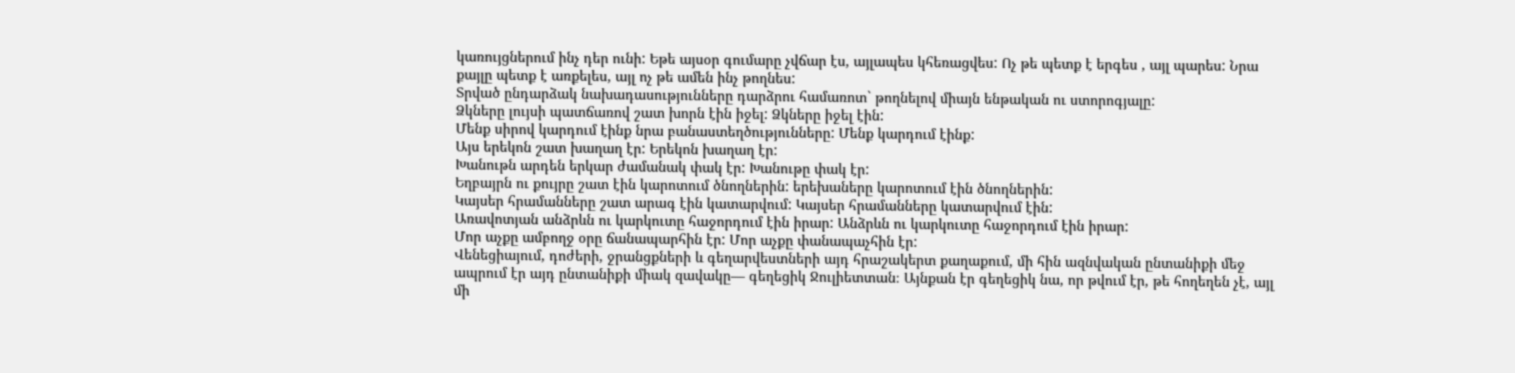կառույցներում ինչ դեր ունի: Եթե այսօր գումարը չվճար էս, այլապես կհեռացվես: Ոչ թե պետք է երգես , այլ պարես: Նրա քայլը պետք է առքելես, այլ ոչ թե ամեն ինչ թողնես:
Տրված ընդարձակ նախադասությունները դարձրու համառոտ` թողնելով միայն ենթական ու ստորոգյալը:
Ձկները լույսի պատճառով շատ խորն էին իջել: Ձկները իջել էին:
Մենք սիրով կարդում էինք նրա բանաստեղծությունները: Մենք կարդում էինք:
Այս երեկոն շատ խաղաղ էր: Երեկոն խաղաղ էր:
Խանութն արդեն երկար ժամանակ փակ էր: Խանութը փակ էր:
Եղբայրն ու քույրը շատ էին կարոտում ծնողներին: երեխաները կարոտում էին ծնողներին:
Կայսեր հրամանները շատ արագ էին կատարվում: Կայսեր հրամանները կատարվում էին:
Առավոտյան անձրևն ու կարկուտը հաջորդում էին իրար: Անձրևն ու կարկուտը հաջորդում էին իրար:
Մոր աչքը ամբողջ օրը ճանապարհին էր: Մոր աչքը փանապաչհին էր:
Վենեցիայում, դոժերի, ջրանցքների և գեղարվեստների այդ հրաշակերտ քաղաքում, մի հին ազնվական ընտանիքի մեջ ապրում էր այդ ընտանիքի միակ զավակը― գեղեցիկ Ջուլիետտան։ Այնքան էր գեղեցիկ նա, որ թվում էր, թե հողեղեն չէ, այլ մի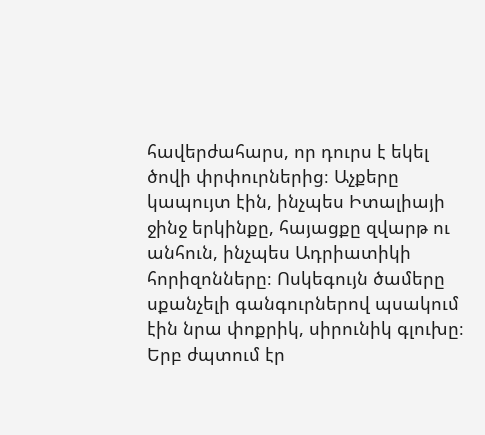հավերժահարս, որ դուրս է եկել ծովի փրփուրներից։ Աչքերը կապույտ էին, ինչպես Իտալիայի ջինջ երկինքը, հայացքը զվարթ ու անհուն, ինչպես Ադրիատիկի հորիզոնները։ Ոսկեգույն ծամերը սքանչելի գանգուրներով պսակում էին նրա փոքրիկ, սիրունիկ գլուխը։ Երբ ժպտում էր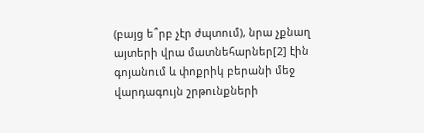(բայց ե՞րբ չէր ժպտում), նրա չքնաղ այտերի վրա մատնեհարներ[2] էին գոյանում և փոքրիկ բերանի մեջ վարդագույն շրթունքների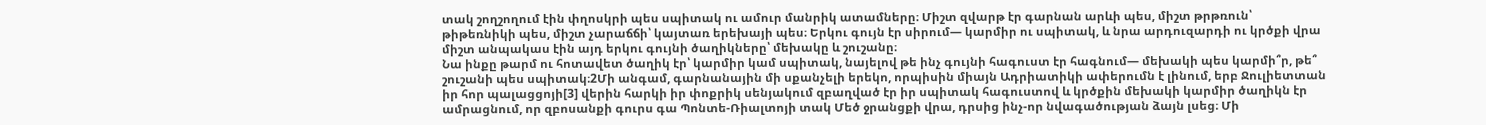տակ շողշողում էին փղոսկրի պես սպիտակ ու ամուր մանրիկ ատամները։ Միշտ զվարթ էր գարնան արևի պես, միշտ թրթռուն՝ թիթեռնիկի պես, միշտ չարաճճի՝ կայտառ երեխայի պես։ Երկու գույն էր սիրում— կարմիր ու սպիտակ, և նրա արդուզարդի ու կրծքի վրա միշտ անպակաս էին այդ երկու գույնի ծաղիկները՝ մեխակը և շուշանը։
Նա ինքը թարմ ու հոտավետ ծաղիկ էր՝ կարմիր կամ սպիտակ, նայելով թե ինչ գույնի հագուստ էր հագնում― մեխակի պես կարմի՞ր, թե՞ շուշանի պես սպիտակ։2Մի անգամ, գարնանային մի սքանչելի երեկո, որպիսին միայն Ադրիատիկի ափերումն է լինում, երբ Ջուլիետտան իր հոր պալացցոյի[3] վերին հարկի իր փոքրիկ սենյակում զբաղված էր իր սպիտակ հագուստով և կրծքին մեխակի կարմիր ծաղիկն էր ամրացնում, որ զբոսանքի գուրս գա Պոնտե-Ռիալտոյի տակ Մեծ ջրանցքի վրա, դրսից ինչ-որ նվագածության ձայն լսեց։ Մի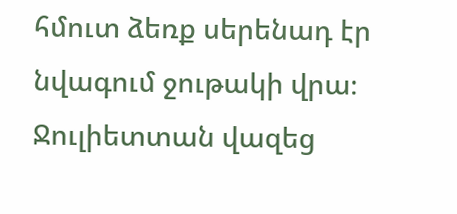հմուտ ձեռք սերենադ էր նվագում ջութակի վրա։ Ջուլիետտան վազեց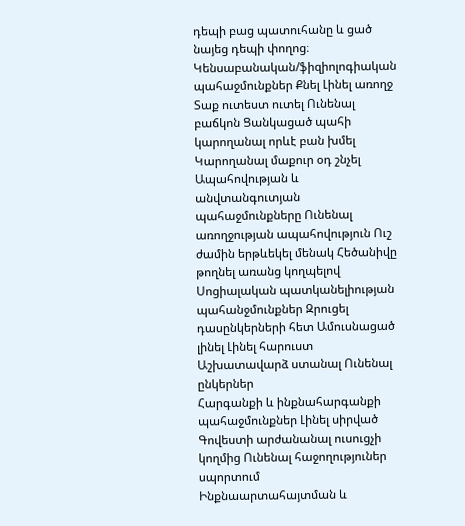դեպի բաց պատուհանը և ցած նայեց դեպի փողոց։
Կենսաբանական/ֆիզիոլոգիական պահաջմունքներ Քնել Լինել առողջ Տաք ուտեստ ուտել Ունենալ բաճկոն Ցանկացած պահի կարողանալ որևէ բան խմել Կարողանալ մաքուր օդ շնչել
Ապահովության և անվտանգուտյան պահաջմունքները Ունենալ առողջության ապահովություն Ուշ ժամին երթևեկել մենակ Հեծանիվը թողնել առանց կողպելով
Սոցիալական պատկանելիության պահանջմունքներ Զրուցել դասընկերների հետ Ամուսնացած լինել Լինել հարուստ Աշխատավարձ ստանալ Ունենալ ընկերներ
Հարգանքի և ինքնահարգանքի պահաջմունքներ Լինել սիրված Գովեստի արժանանալ ուսուցչի կողմից Ունենալ հաջողություներ սպորտում
Ինքնաարտահայտման և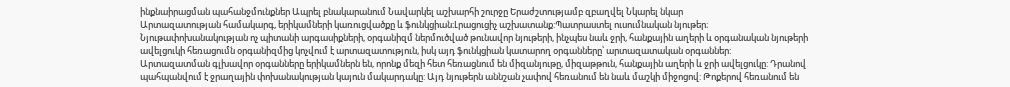ինքնաիրացման պահանջմունքներ Ապրել բնակարանում Նավարկել աշխարհի շուրջը Երաժշտությամբ զբաղվել Նկարել նկար
Արտազատության համակարգ, երիկամների կառուցվածքը և ֆունկցիան։Լրացուցիչ աշխատանք:Պատրաստել ուսումնական նյութեր։
Նյութափոխանակության ոչ պիտանի արգասիքների, օրգանիզմ ներմուծված թունավոր նյութերի, ինչպես նաև ջրի, հանքային աղերի և օրգանական նյութերի ավելցուկի հեռացումն օրգանիզմից կոչվում է արտազատություն, իսկ այդ ֆունկցիան կատարող օրգանները՝ արտազատական օրգաններ:
Արտազատման գլխավոր օրգանները երիկամներն են, որոնք մեզի հետ հեռացնում են միզանյութը, միզաթթուն, հանքային աղերի և ջրի ավելցուկը: Դրանով պահպանվում է ջրաղային փոխանակության կայուն մակարդակը: Այդ նյութերն աննշան չափով հեռանում են նաև մաշկի միջոցով: Թոքերով հեռանում են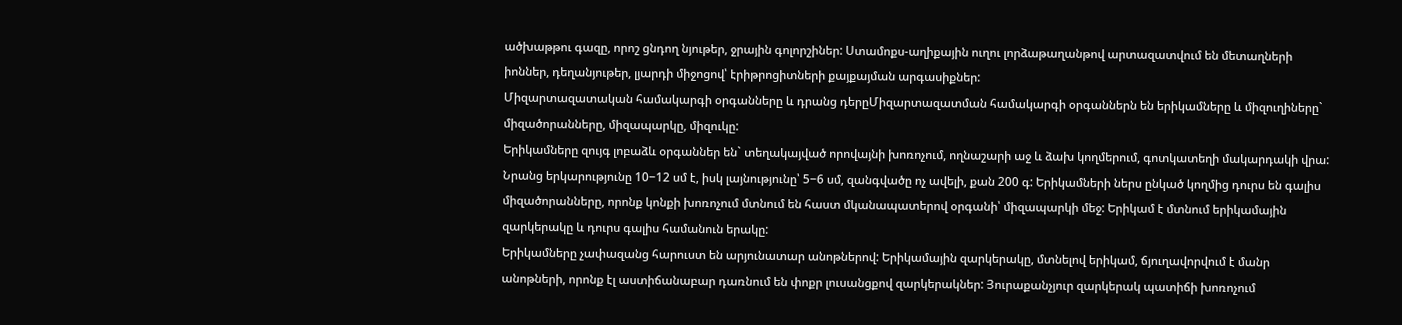ածխաթթու գազը, որոշ ցնդող նյութեր, ջրային գոլորշիներ: Ստամոքս-աղիքային ուղու լորձաթաղանթով արտազատվում են մետաղների իոններ, դեղանյութեր, լյարդի միջոցով՝ էրիթրոցիտների քայքայման արգասիքներ:
Միզարտազատական համակարգի օրգանները և դրանց դերըՄիզարտազատման համակարգի օրգաններն են երիկամները և միզուղիները` միզածորանները, միզապարկը, միզուկը:
Երիկամները զույգ լոբաձև օրգաններ են` տեղակայված որովայնի խոռոչում, ողնաշարի աջ և ձախ կողմերում, գոտկատեղի մակարդակի վրա: Նրանց երկարությունը 10−12 սմ է, իսկ լայնությունը՝ 5−6 սմ, զանգվածը ոչ ավելի, քան 200 գ: Երիկամների ներս ընկած կողմից դուրս են գալիս միզածորանները, որոնք կոնքի խոռոչում մտնում են հաստ մկանապատերով օրգանի՝ միզապարկի մեջ: Երիկամ է մտնում երիկամային զարկերակը և դուրս գալիս համանուն երակը:
Երիկամները չափազանց հարուստ են արյունատար անոթներով: Երիկամային զարկերակը, մտնելով երիկամ, ճյուղավորվում է մանր անոթների, որոնք էլ աստիճանաբար դառնում են փոքր լուսանցքով զարկերակներ: Յուրաքանչյուր զարկերակ պատիճի խոռոչում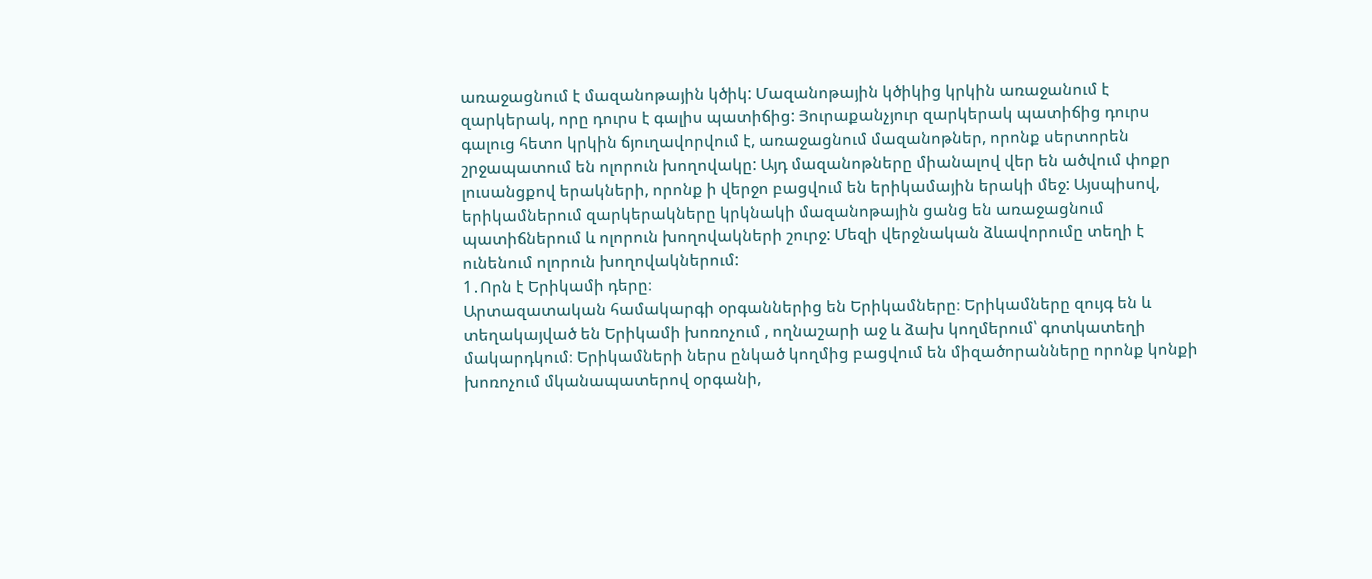առաջացնում է մազանոթային կծիկ: Մազանոթային կծիկից կրկին առաջանում է զարկերակ, որը դուրս է գալիս պատիճից: Յուրաքանչյուր զարկերակ պատիճից դուրս գալուց հետո կրկին ճյուղավորվում է, առաջացնում մազանոթներ, որոնք սերտորեն շրջապատում են ոլորուն խողովակը: Այդ մազանոթները միանալով վեր են ածվում փոքր լուսանցքով երակների, որոնք ի վերջո բացվում են երիկամային երակի մեջ: Այսպիսով, երիկամներում զարկերակները կրկնակի մազանոթային ցանց են առաջացնում պատիճներում և ոլորուն խողովակների շուրջ: Մեզի վերջնական ձևավորումը տեղի է ունենում ոլորուն խողովակներում:
1․Որն է Երիկամի դերը։
Արտազատական համակարգի օրգաններից են Երիկամները։ Երիկամները զույգ են և տեղակայված են Երիկամի խոռոչում , ողնաշարի աջ և ձախ կողմերում՝ գոտկատեղի մակարդկում։ Երիկամների ներս ընկած կողմից բացվում են միզածորանները որոնք կոնքի խոռոչում մկանապատերով օրգանի,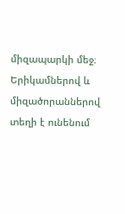միզապարկի մեջ։ Երիկամներով և միզածորաններով տեղի է ունենում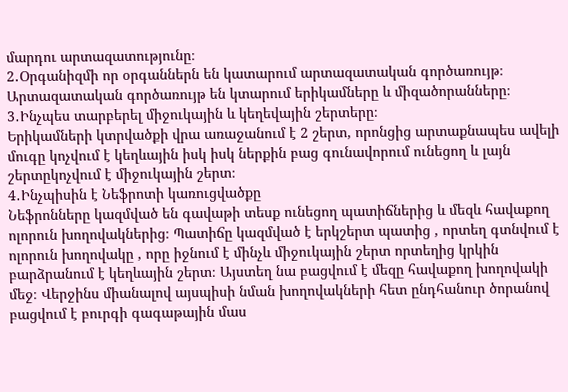մարդու արտազատությունը։
2․Օրգանիզմի որ օրգաններն են կատարում արտազատական գործառույթ։
Արտազատական գործառույթ են կտարում երիկամները և միզածորանները։
3․Ինչպես տարբերել միջուկային և կեղեվային շերտերը։
Երիկամների կտրվածքի վրա առաջանում է 2 շերտ, որոնցից արտաքնապես ավելի մուգը կոչվում է կեղևային իսկ իսկ ներքին բաց գունավորում ունեցող և լայն շերտըկոչվում է միջուկային շերտ։
4․Ինչպիսին է Նեֆրոտի կառուցվածքը
Նեֆրոնները կազմված են գավաթի տեսք ունեցող պատիճներից և մեզև հավաքող ոլորուն խողովակներից։ Պատիճը կազմված է երկշերտ պատից , որտեղ գտնվում է ոլորուն խողովակը , որը իջնում է մինչև միջուկային շերտ որտեղից կրկին բարձրանում է կեղևային շերտ։ Այստեղ նա բացվում է մեզը հավաքող խողովակի մեջ։ Վերջինս միանալով այսպիսի նման խողովակների հետ ընդհանուր ծորանով բացվում է բուրգի գագաթային մաս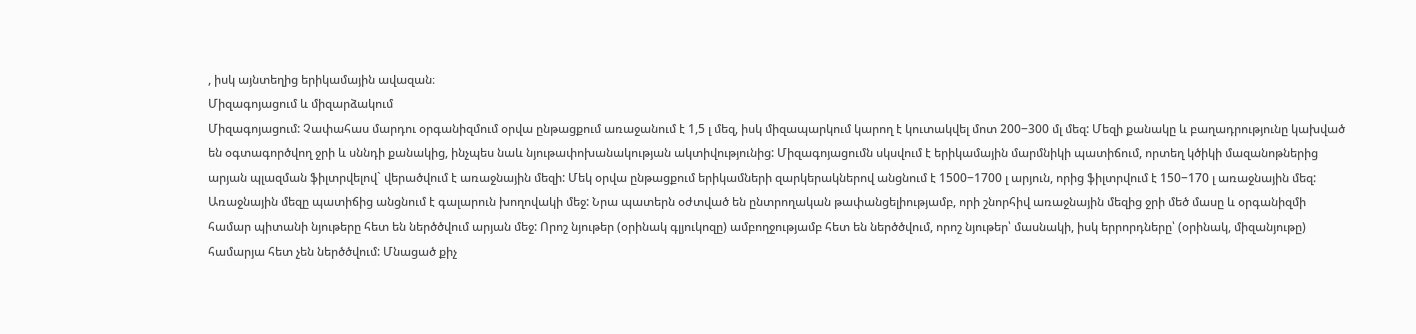, իսկ այնտեղից երիկամային ավազան։
Միզագոյացում և միզարձակում
Միզագոյացում: Չափահաս մարդու օրգանիզմում օրվա ընթացքում առաջանում է 1,5 լ մեզ, իսկ միզապարկում կարող է կուտակվել մոտ 200−300 մլ մեզ: Մեզի քանակը և բաղադրությունը կախված են օգտագործվող ջրի և սննդի քանակից, ինչպես նաև նյութափոխանակության ակտիվությունից: Միզագոյացումն սկսվում է երիկամային մարմնիկի պատիճում, որտեղ կծիկի մազանոթներից արյան պլազման ֆիլտրվելով` վերածվում է առաջնային մեզի: Մեկ օրվա ընթացքում երիկամների զարկերակներով անցնում է 1500−1700 լ արյուն, որից ֆիլտրվում է 150−170 լ առաջնային մեզ: Առաջնային մեզը պատիճից անցնում է գալարուն խողովակի մեջ: Նրա պատերն օժտված են ընտրողական թափանցելիությամբ, որի շնորհիվ առաջնային մեզից ջրի մեծ մասը և օրգանիզմի համար պիտանի նյութերը հետ են ներծծվում արյան մեջ: Որոշ նյութեր (օրինակ գլյուկոզը) ամբողջությամբ հետ են ներծծվում, որոշ նյութեր՝ մասնակի, իսկ երրորդները՝ (օրինակ, միզանյութը) համարյա հետ չեն ներծծվում: Մնացած քիչ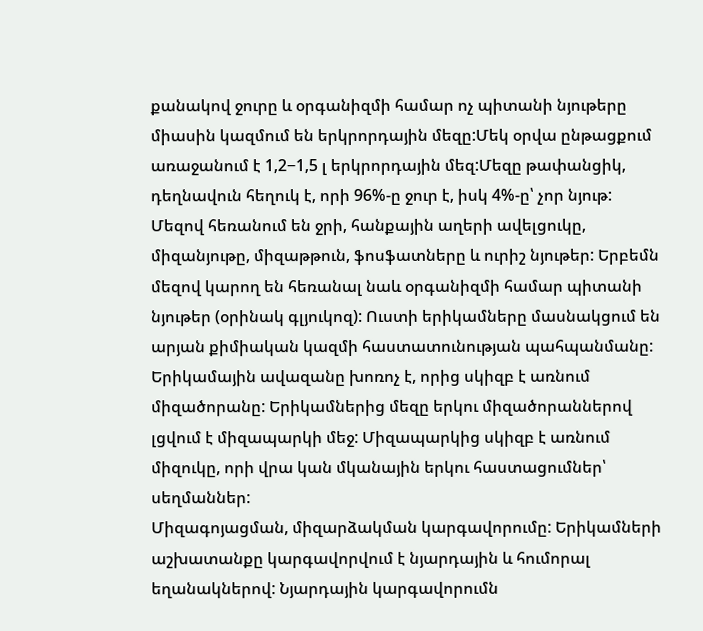քանակով ջուրը և օրգանիզմի համար ոչ պիտանի նյութերը միասին կազմում են երկրորդային մեզը:Մեկ օրվա ընթացքում առաջանում է 1,2−1,5 լ երկրորդային մեզ:Մեզը թափանցիկ, դեղնավուն հեղուկ է, որի 96%-ը ջուր է, իսկ 4%-ը՝ չոր նյութ: Մեզով հեռանում են ջրի, հանքային աղերի ավելցուկը, միզանյութը, միզաթթուն, ֆոսֆատները և ուրիշ նյութեր: Երբեմն մեզով կարող են հեռանալ նաև օրգանիզմի համար պիտանի նյութեր (օրինակ գլյուկոզ): Ուստի երիկամները մասնակցում են արյան քիմիական կազմի հաստատունության պահպանմանը: Երիկամային ավազանը խոռոչ է, որից սկիզբ է առնում միզածորանը: Երիկամներից մեզը երկու միզածորաններով լցվում է միզապարկի մեջ: Միզապարկից սկիզբ է առնում միզուկը, որի վրա կան մկանային երկու հաստացումներ՝ սեղմաններ:
Միզագոյացման, միզարձակման կարգավորումը: Երիկամների աշխատանքը կարգավորվում է նյարդային և հումորալ եղանակներով: Նյարդային կարգավորումն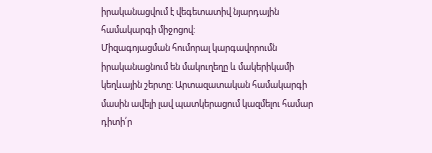իրականացվում է վեգետատիվ նյարդային համակարգի միջոցով:
Միզագոյացման հումորալ կարգավորումն իրականացնում են մակուղեղը և մակերիկամի կեղևային շերտը: Արտազատական համակարգի մասին ավելի լավ պատկերացում կազմելու համար դիտի՛ր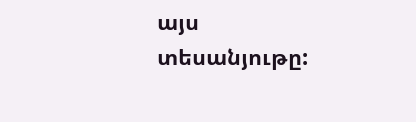այս տեսանյութը: